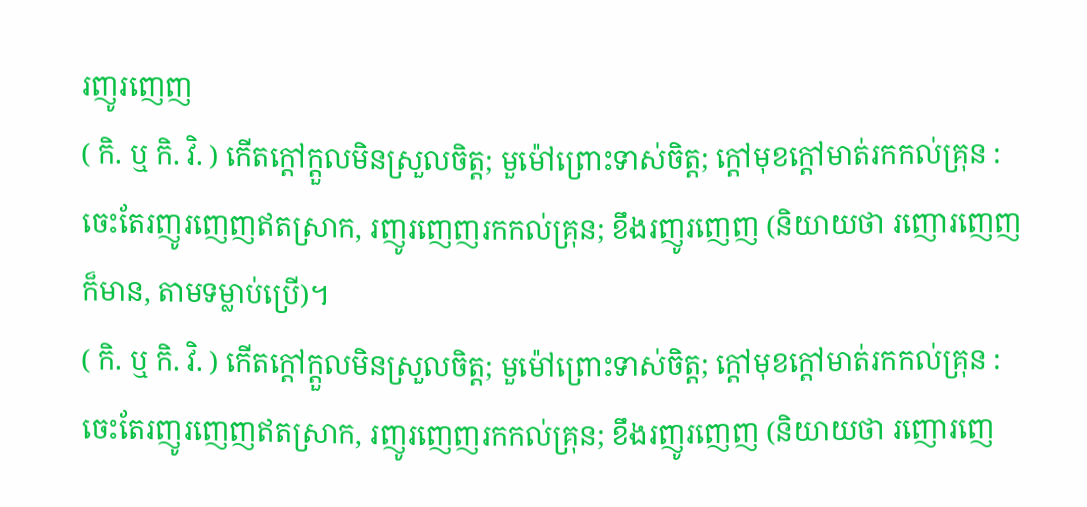រញូរញេញ
( កិ. ឬ កិ. វិ. ) កើតក្ដៅក្តួលមិនស្រួលចិត្ត; មួម៉ៅព្រោះទាស់ចិត្ត; ក្ដៅមុខក្ដៅមាត់រកកល់គ្រុន : ចេះតែរញូរញេញឥតស្រាក, រញូរញេញរកកល់គ្រុន; ខឹងរញូរញេញ (និយាយថា រញោរញេញ ក៏មាន, តាមទម្លាប់ប្រើ)។
( កិ. ឬ កិ. វិ. ) កើតក្ដៅក្តួលមិនស្រួលចិត្ត; មួម៉ៅព្រោះទាស់ចិត្ត; ក្ដៅមុខក្ដៅមាត់រកកល់គ្រុន : ចេះតែរញូរញេញឥតស្រាក, រញូរញេញរកកល់គ្រុន; ខឹងរញូរញេញ (និយាយថា រញោរញេ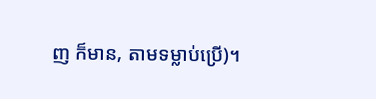ញ ក៏មាន, តាមទម្លាប់ប្រើ)។